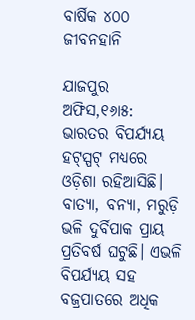ବାର୍ଷିକ ୪୦୦ ଜୀବନହାନି

ଯାଜପୁର ଅଫିସ,୧୬ା୫: ଭାରତର ବିପର୍ଯ୍ୟୟ ହଟ୍‌ସ୍ପଟ୍‌ ମଧ୍ୟରେ ଓଡ଼ିଶା ରହିଆସିଛି। ବାତ୍ୟା, ବନ୍ୟା, ମରୁଡ଼ି ଭଳି ଦୁର୍ବିପାକ ପ୍ରାୟ ପ୍ରତିବର୍ଷ ଘଟୁଛି। ଏଭଳି ବିପର୍ଯ୍ୟୟ ସହ ବଜ୍ରପାତରେ ଅଧିକ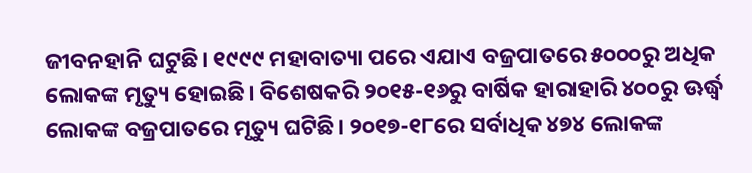ଜୀବନହାନି ଘଟୁଛି। ୧୯୯୯ ମହାବାତ୍ୟା ପରେ ଏଯାଏ ବଜ୍ରପାତରେ ୫୦୦୦ରୁ ଅଧିକ ଲୋକଙ୍କ ମୃତ୍ୟୁ ହୋଇଛି। ବିଶେଷକରି ୨୦୧୫-୧୬ରୁ ବାର୍ଷିକ ହାରାହାରି ୪୦୦ରୁ ଊର୍ଦ୍ଧ୍ୱ ଲୋକଙ୍କ ବଜ୍ରପାତରେ ମୃତ୍ୟୁ ଘଟିଛି। ୨୦୧୭-୧୮ରେ ସର୍ବାଧିକ ୪୭୪ ଲୋକଙ୍କ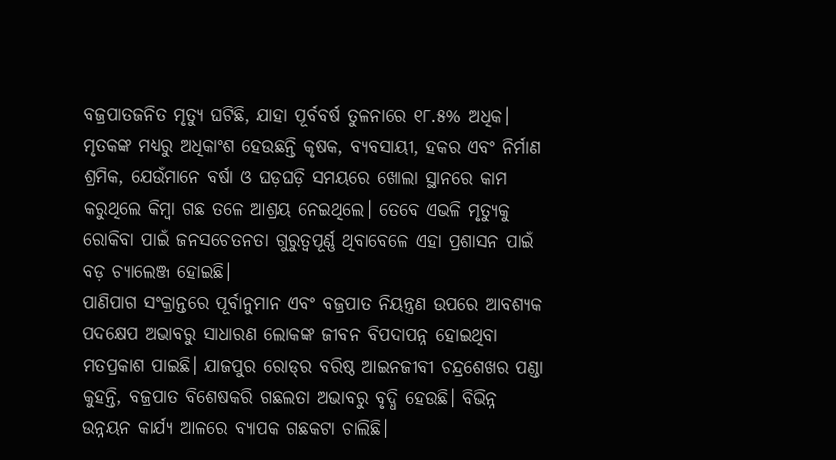ବଜ୍ରପାତଜନିତ ମୃତ୍ୟୁ ଘଟିଛି, ଯାହା ପୂର୍ବବର୍ଷ ତୁଳନାରେ ୧୮.୫% ଅଧିକ। ମୃତକଙ୍କ ମଧ୍ୟରୁ ଅଧିକାଂଶ ହେଉଛନ୍ତି କୃଷକ, ବ୍ୟବସାୟୀ, ହକର ଏବଂ ନିର୍ମାଣ ଶ୍ରମିକ, ଯେଉଁମାନେ ବର୍ଷା ଓ ଘଡ଼ଘଡ଼ି ସମୟରେ ଖୋଲା ସ୍ଥାନରେ କାମ କରୁଥିଲେ କିମ୍ବା ଗଛ ତଳେ ଆଶ୍ରୟ ନେଇଥିଲେ। ତେବେ ଏଭଳି ମୃତ୍ୟୁକୁ ରୋକିବା ପାଇଁ ଜନସଚେତନତା ଗୁରୁତ୍ୱପୂର୍ଣ୍ଣ ଥିବାବେଳେ ଏହା ପ୍ରଶାସନ ପାଇଁ ବଡ଼ ଚ୍ୟାଲେଞ୍ଜ ହୋଇଛି।
ପାଣିପାଗ ସଂକ୍ରାନ୍ତରେ ପୂର୍ବାନୁମାନ ଏବଂ ବଜ୍ରପାତ ନିୟନ୍ତ୍ରଣ ଉପରେ ଆବଶ୍ୟକ ପଦକ୍ଷେପ ଅଭାବରୁ ସାଧାରଣ ଲୋକଙ୍କ ଜୀବନ ବିପଦାପନ୍ନ ହୋଇଥିବା ମତପ୍ରକାଶ ପାଇଛି। ଯାଜପୁର ରୋଡ୍‌ର ବରିଷ୍ଠ ଆଇନଜୀବୀ ଚନ୍ଦ୍ରଶେଖର ପଣ୍ଡା କୁହନ୍ତି, ବଜ୍ରପାତ ବିଶେଷକରି ଗଛଲତା ଅଭାବରୁ ବୃଦ୍ଧି ହେଉଛି। ବିଭିନ୍ନ ଉନ୍ନୟନ କାର୍ଯ୍ୟ ଆଳରେ ବ୍ୟାପକ ଗଛକଟା ଚାଲିଛି।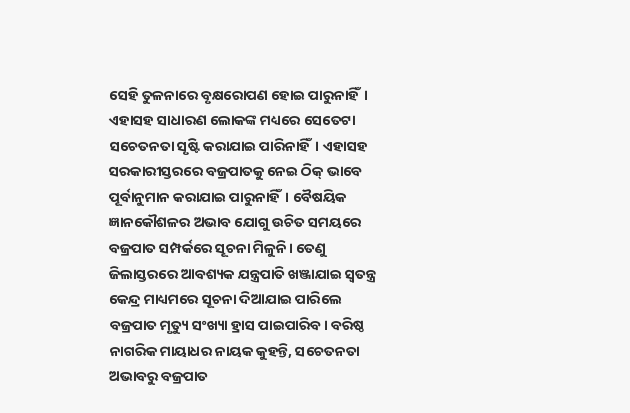ସେହି ତୁଳନାରେ ବୃକ୍ଷରୋପଣ ହୋଇ ପାରୁନାହିଁ। ଏହାସହ ସାଧାରଣ ଲୋକଙ୍କ ମଧ୍ୟରେ ସେତେଟା ସଚେତନତା ସୃଷ୍ଟି କରାଯାଇ ପାରିନାହିଁ। ଏହାସହ ସରକାରୀସ୍ତରରେ ବଜ୍ରପାତକୁ ନେଇ ଠିକ୍‌ ଭାବେ ପୂର୍ବାନୁମାନ କରାଯାଇ ପାରୁନାହିଁ। ବୈଷୟିକ ଜ୍ଞାନକୌଶଳର ଅଭାବ ଯୋଗୁ ଉଚିତ ସମୟରେ ବଜ୍ରପାତ ସମ୍ପର୍କରେ ସୂଚନା ମିଳୁନି। ତେଣୁ ଜିଲାସ୍ତରରେ ଆବଶ୍ୟକ ଯନ୍ତ୍ରପାତି ଖଞ୍ଜାଯାଇ ସ୍ବତନ୍ତ୍ର କେନ୍ଦ୍ର ମାଧ୍ୟମରେ ସୂଚନା ଦିଆଯାଇ ପାରିଲେ ବଜ୍ରପାତ ମୃତ୍ୟୁ ସଂଖ୍ୟା ହ୍ରାସ ପାଇପାରିବ। ବରିଷ୍ଠ ନାଗରିକ ମାୟାଧର ନାୟକ କୁହନ୍ତି, ସଚେତନତା ଅଭାବରୁ ବଜ୍ରପାତ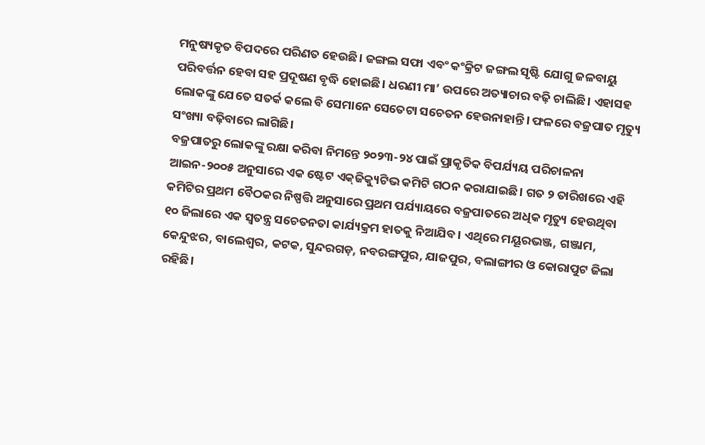ମନୁଷ୍ୟକୃତ ବିପଦରେ ପରିଣତ ହେଉଛି। ଜଙ୍ଗଲ ସଫା ଏବଂ କଂକ୍ରିଟ ଜଙ୍ଗଲ ସୃଷ୍ଟି ଯୋଗୁ ଜଳବାୟୁ ପରିବର୍ତ୍ତନ ହେବା ସହ ପ୍ରଦୂଷଣ ବୃଦ୍ଧି ହୋଇଛି। ଧରଣୀ ମା’ ଉପରେ ଅତ୍ୟାଚାର ବଢ଼ି ଚାଲିଛି। ଏହାସହ ଲୋକଙ୍କୁ ଯେତେ ସତର୍କ କଲେ ବି ସେମାନେ ସେତେଟା ସଚେତନ ହେଉନାହାନ୍ତି। ଫଳରେ ବଜ୍ରପାତ ମୃତ୍ୟୁ ସଂଖ୍ୟା ବଢ଼ିବାରେ ଲାଗିଛି।
ବଜ୍ରପାତରୁ ଲୋକଙ୍କୁ ରକ୍ଷା କରିବା ନିମନ୍ତେ ୨୦୨୩-୨୪ ପାଇଁ ପ୍ରାକୃତିକ ବିପର୍ଯ୍ୟୟ ପରିଚାଳନା ଆଇନ-୨୦୦୫ ଅନୁସାରେ ଏକ ଷ୍ଟେଟ ଏକ୍‌ଜିକ୍ୟୁଟିଭ କମିଟି ଗଠନ କରାଯାଇଛି। ଗତ ୨ ତାରିଖରେ ଏହି କମିଟିର ପ୍ରଥମ ବୈଠକର ନିଷ୍ପତ୍ତି ଅନୁସାରେ ପ୍ରଥମ ପର୍ଯ୍ୟାୟରେ ବଜ୍ରପାତରେ ଅଧିକ ମୃତ୍ୟୁ ହେଉଥିବା ୧୦ ଜିଲାରେ ଏକ ସ୍ବତନ୍ତ୍ର ସଚେତନତା କାର୍ଯ୍ୟକ୍ରମ ହାତକୁ ନିଆଯିବ। ଏଥିରେ ମୟୂରଭଞ୍ଜ, ଗଞ୍ଜାମ, କେନ୍ଦୁଝର, ବାଲେଶ୍ୱର, କଟକ, ସୁନ୍ଦରଗଡ଼, ନବରଙ୍ଗପୁର, ଯାଜପୁର, ବଲାଙ୍ଗୀର ଓ କୋରାପୁଟ ଜିଲା ରହିଛି।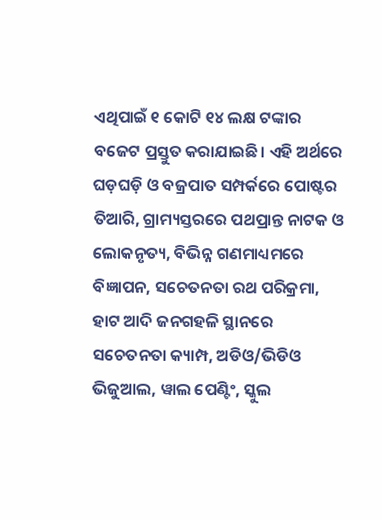ଏଥିପାଇଁ ୧ କୋଟି ୧୪ ଲକ୍ଷ ଟଙ୍କାର ବଜେଟ ପ୍ରସ୍ତୁତ କରାଯାଇଛି। ଏହି ଅର୍ଥରେ ଘଡ଼ଘଡ଼ି ଓ ବଜ୍ରପାତ ସମ୍ପର୍କରେ ପୋଷ୍ଟର ତିଆରି, ଗ୍ରାମ୍ୟସ୍ତରରେ ପଥପ୍ରାନ୍ତ ନାଟକ ଓ ଲୋକନୃତ୍ୟ, ବିଭିନ୍ନ ଗଣମାଧ୍ୟମରେ ବିଜ୍ଞାପନ, ସଚେତନତା ରଥ ପରିକ୍ରମା, ହାଟ ଆଦି ଜନଗହଳି ସ୍ଥାନରେ ସଚେତନତା କ୍ୟାମ୍ପ, ଅଡିଓ/ଭିଡିଓ ଭିଜୁଆଲ, ୱାଲ ପେଣ୍ଟିଂ, ସ୍କୁଲ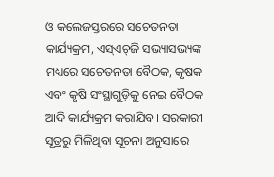ଓ କଲେଜସ୍ତରରେ ସଚେତନତା କାର୍ଯ୍ୟକ୍ରମ, ଏସ୍‌ଏଚ୍‌ଜି ସଭ୍ୟାସଭ୍ୟଙ୍କ ମଧ୍ୟରେ ସଚେତନତା ବୈଠକ, କୃଷକ ଏବଂ କୃଷି ସଂସ୍ଥାଗୁଡ଼ିକୁ ନେଇ ବୈଠକ ଆଦି କାର୍ଯ୍ୟକ୍ରମ କରାଯିବ। ସରକାରୀ ସୂତ୍ରରୁ ମିଳିଥିବା ସୂଚନା ଅନୁସାରେ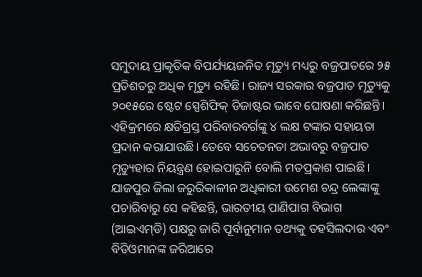ସମୁଦାୟ ପ୍ରାକୃତିକ ବିପର୍ଯ୍ୟୟଜନିତ ମୃତ୍ୟୁ ମଧ୍ୟରୁ ବଜ୍ରପାତରେ ୨୫ ପ୍ରତିଶତରୁ ଅଧିକ ମୃତ୍ୟୁ ରହିଛି। ରାଜ୍ୟ ସରକାର ବଜ୍ରପାତ ମୃତ୍ୟୁକୁ ୨୦୧୫ରେ ଷ୍ଟେଟ ସ୍ପେଶିଫିକ୍‌ ଡିଜାଷ୍ଟର ଭାବେ ଘୋଷଣା କରିଛନ୍ତି। ଏହିକ୍ରମରେ କ୍ଷତିଗ୍ରସ୍ତ ପରିବାରବର୍ଗଙ୍କୁ ୪ ଲକ୍ଷ ଟଙ୍କାର ସହାୟତା ପ୍ରଦାନ କରାଯାଉଛି। ତେବେ ସଚେତନତା ଅଭାବରୁ ବଜ୍ରପାତ ମୃତ୍ୟୁହାର ନିୟନ୍ତ୍ରଣ ହୋଇପାରୁନି ବୋଲି ମତପ୍ରକାଶ ପାଇଛି।
ଯାଜପୁର ଜିଲା ଜରୁରିକାଳୀନ ଅଧିକାରୀ ଉମେଶ ଚନ୍ଦ୍ର ଲେଙ୍କାଙ୍କୁ ପଚାରିବାରୁ ସେ କହିଛନ୍ତି, ଭାରତୀୟ ପାଣିପାଗ ବିଭାଗ (ଆଇଏମ୍‌ଡି) ପକ୍ଷରୁ ଜାରି ପୂର୍ବାନୁମାନ ତଥ୍ୟକୁ ତହସିଲଦାର ଏବଂ ବିଡିଓମାନଙ୍କ ଜରିଆରେ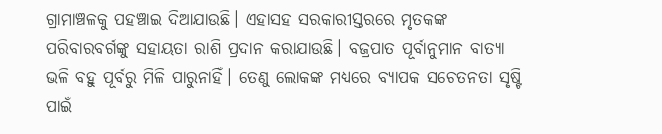ଗ୍ରାମାଞ୍ଚଳକୁ ପହଞ୍ଚାଇ ଦିଆଯାଉଛି। ଏହାସହ ସରକାରୀସ୍ତରରେ ମୃତକଙ୍କ ପରିବାରବର୍ଗଙ୍କୁ ସହାୟତା ରାଶି ପ୍ରଦାନ କରାଯାଉଛି। ବଜ୍ରପାତ ପୂର୍ବାନୁମାନ ବାତ୍ୟା ଭଳି ବହୁ ପୂର୍ବରୁ ମିଳି ପାରୁନାହିଁ। ତେଣୁ ଲୋକଙ୍କ ମଧ୍ୟରେ ବ୍ୟାପକ ସଚେତନତା ସୃଷ୍ଟି ପାଇଁ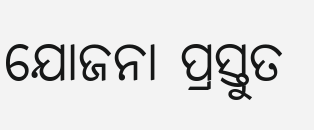ଯୋଜନା ପ୍ରସ୍ତୁତ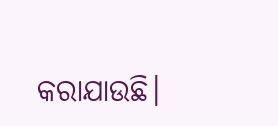କରାଯାଉଛି।